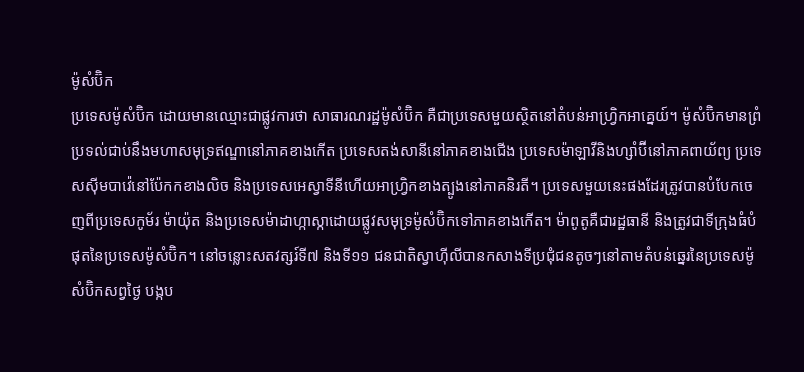ម៉ូសំប៊ិក
ប្រទេសម៉ូសំប៊ិក ដោយមានឈ្មោះជាផ្លូវការថា សាធារណរដ្ឋម៉ូសំប៊ិក គឺជាប្រទេសមួយស្ថិតនៅតំបន់អាហ្រ្វិកអាគ្នេយ៍។ ម៉ូសំប៊ិកមានព្រំប្រទល់ជាប់នឹងមហាសមុទ្រឥណ្ឌានៅភាគខាងកើត ប្រទេសតង់សានីនៅភាគខាងជើង ប្រទេសម៉ាឡាវីនិងហ្សាំប៊ីនៅភាគពាយ័ព្យ ប្រទេសស៊ីមបាវ៉េនៅប៉ែកកខាងលិច និងប្រទេសអេស្វាទីនីហើយអាហ្វ្រិកខាងត្បូងនៅភាគនិរតី។ ប្រទេសមួយនេះផងដែរត្រូវបានបំបែកចេញពីប្រទេសកូម័រ ម៉ាយ៉ុត និងប្រទេសម៉ាដាហ្កាស្កាដោយផ្លូវសមុទ្រម៉ូសំប៊ិកទៅភាគខាងកើត។ ម៉ាពូតូគឺជារដ្ឋធានី និងត្រូវជាទីក្រុងធំបំផុតនៃប្រទេសម៉ូសំប៊ិក។ នៅចន្លោះសតវត្សរ៍ទី៧ និងទី១១ ជនជាតិស្វាហ៊ីលីបានកសាងទីប្រជុំជនតូចៗនៅតាមតំបន់ឆ្នេរនៃប្រទេសម៉ូសំប៊ិកសព្វថ្ងៃ បង្កប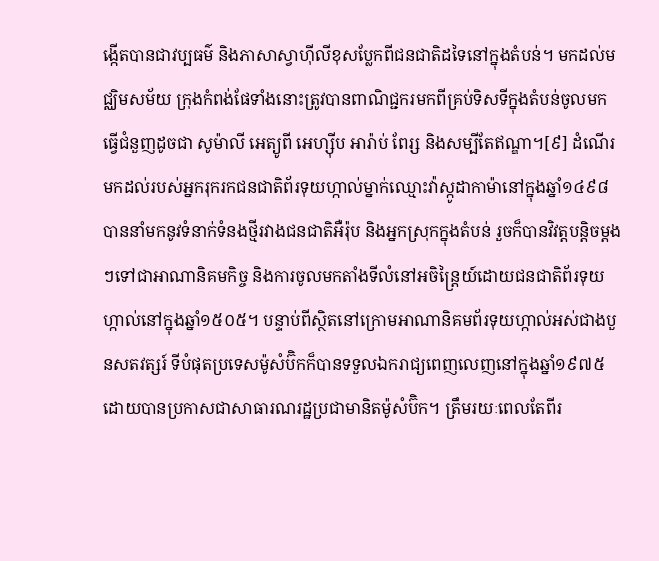ង្កើតបានជាវប្បធម៌ និងភាសាស្វាហ៊ីលីខុសប្លែកពីជនជាតិដទៃនៅក្នុងតំបន់។ មកដល់មជ្ឈិមសម័យ ក្រុងកំពង់ផែទាំងនោះត្រូវបានពាណិជ្ជករមកពីគ្រប់ទិសទីក្នុងតំបន់ចូលមកធ្វើជំនួញដូចជា សូម៉ាលី អេត្យូពី អេហ្ស៊ីប អារ៉ាប់ ពែរ្ស និងសម្បីតែឥណ្ឌា។[៩] ដំណើរមកដល់របស់អ្នករុករកជនជាតិព័រទុយហ្កាល់ម្នាក់ឈ្មោះវ៉ាស្កូដាកាម៉ានៅក្នុងឆ្នាំ១៤៩៨ បាននាំមកនូវទំនាក់ទំនងថ្មីរវាងជនជាតិអឺរ៉ុប និងអ្នកស្រុកក្នុងតំបន់ រួចក៏បានវិវត្តបន្តិចម្តងៗទៅជាអាណានិគមកិច្ច និងការចូលមកតាំងទីលំនៅអចិន្ត្រៃយ៍ដោយជនជាតិព័រទុយហ្កាល់នៅក្នុងឆ្នាំ១៥០៥។ បន្ទាប់ពីស្ថិតនៅក្រោមអាណានិគមព័រទុយហ្កាល់អស់ជាងបួនសតវត្សរ៍ ទីបំផុតប្រទេសម៉ូសំប៊ិកក៏បានទទួលឯករាជ្យពេញលេញនៅក្នុងឆ្នាំ១៩៧៥ ដោយបានប្រកាសជាសាធារណរដ្ឋប្រជាមានិតម៉ូសំប៊ិក។ ត្រឹមរយៈពេលតែពីរ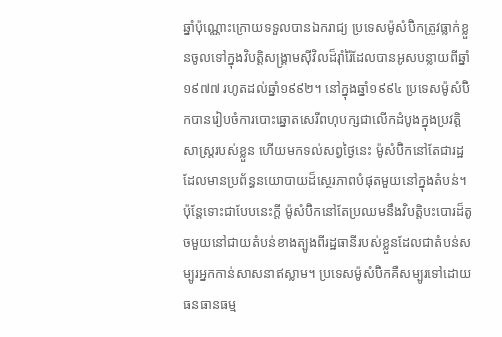ឆ្នាំប៉ុណ្ណោះក្រោយទទួលបានឯករាជ្យ ប្រទេសម៉ូសំប៊ិកត្រូវធ្លាក់ខ្លួនចូលទៅក្នុងវិបត្តិសង្គ្រាមស៊ីវិលដ៏រ៉ាំរ៉ៃដែលបានអូសបន្លាយពីឆ្នាំ១៩៧៧ រហូតដល់ឆ្នាំ១៩៩២។ នៅក្នុងឆ្នាំ១៩៩៤ ប្រទេសម៉ូសំប៊ិកបានរៀបចំការបោះឆ្នោតសេរីពហុបក្សជាលើកដំបូងក្នុងប្រវត្តិសាស្ត្ររបស់ខ្លួន ហើយមកទល់សព្វថ្ងៃនេះ ម៉ូសំប៊ិកនៅតែជារដ្ឋដែលមានប្រព័ន្ធនយោបាយដ៏ស្ថេរភាពបំផុតមួយនៅក្នុងតំបន់។ ប៉ុន្តែទោះជាបែបនេះក្ដី ម៉ូសំប៊ិកនៅតែប្រឈមនឹងវិបត្តិបះបោរដ៏តូចមួយនៅជាយតំបន់ខាងត្បូងពីរដ្ឋធានីរបស់ខ្លួនដែលជាតំបន់សម្បូរអ្នកកាន់សាសនាឥស្លាម។ ប្រទេសម៉ូសំប៊ិកគឺសម្បូរទៅដោយធនធានធម្ម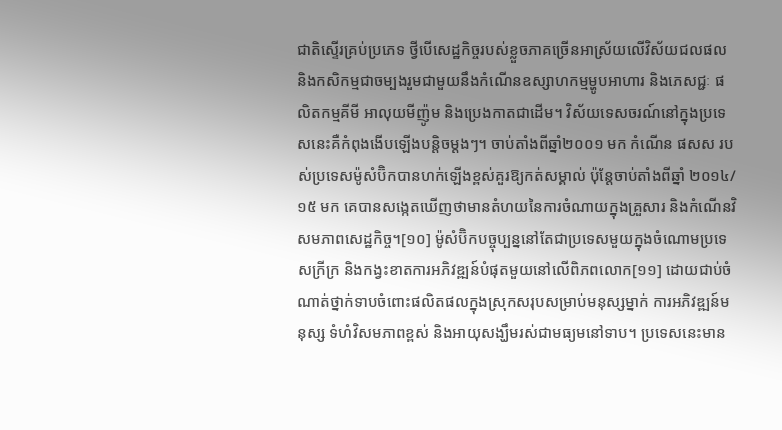ជាតិស្ទើរគ្រប់ប្រភេទ ថ្វីបើសេដ្ឋកិច្ចរបស់ខ្លួចភាគច្រើនអាស្រ័យលើវិស័យជលផល និងកសិកម្មជាចម្បងរួមជាមួយនឹងកំណើនឧស្សាហកម្មម្ហូបអាហារ និងភេសជ្ជៈ ផលិតកម្មគីមី អាលុយមីញ៉ូម និងប្រេងកាតជាដើម។ វិស័យទេសចរណ៍នៅក្នុងប្រទេសនេះគឺកំពុងងើបឡើងបន្តិចម្តងៗ។ ចាប់តាំងពីឆ្នាំ២០០១ មក កំណើន ផសស របស់ប្រទេសម៉ូសំប៊ិកបានហក់ឡើងខ្ពស់គួរឱ្យកត់សម្គាល់ ប៉ុន្តែចាប់តាំងពីឆ្នាំ ២០១៤/១៥ មក គេបានសង្កេតឃើញថាមានតំហយនៃការចំណាយក្នុងគ្រួសារ និងកំណើនវិសមភាពសេដ្ឋកិច្ច។[១០] ម៉ូសំប៊ិកបច្ចុប្បន្ននៅតែជាប្រទេសមួយក្នុងចំណោមប្រទេសក្រីក្រ និងកង្វះខាតការអភិវឌ្ឍន៍បំផុតមួយនៅលើពិភពលោក[១១] ដោយជាប់ចំណាត់ថ្នាក់ទាបចំពោះផលិតផលក្នុងស្រុកសរុបសម្រាប់មនុស្សម្នាក់ ការអភិវឌ្ឍន៍មនុស្ស ទំហំវិសមភាពខ្ពស់ និងអាយុសង្ឃឹមរស់ជាមធ្យមនៅទាប។ ប្រទេសនេះមាន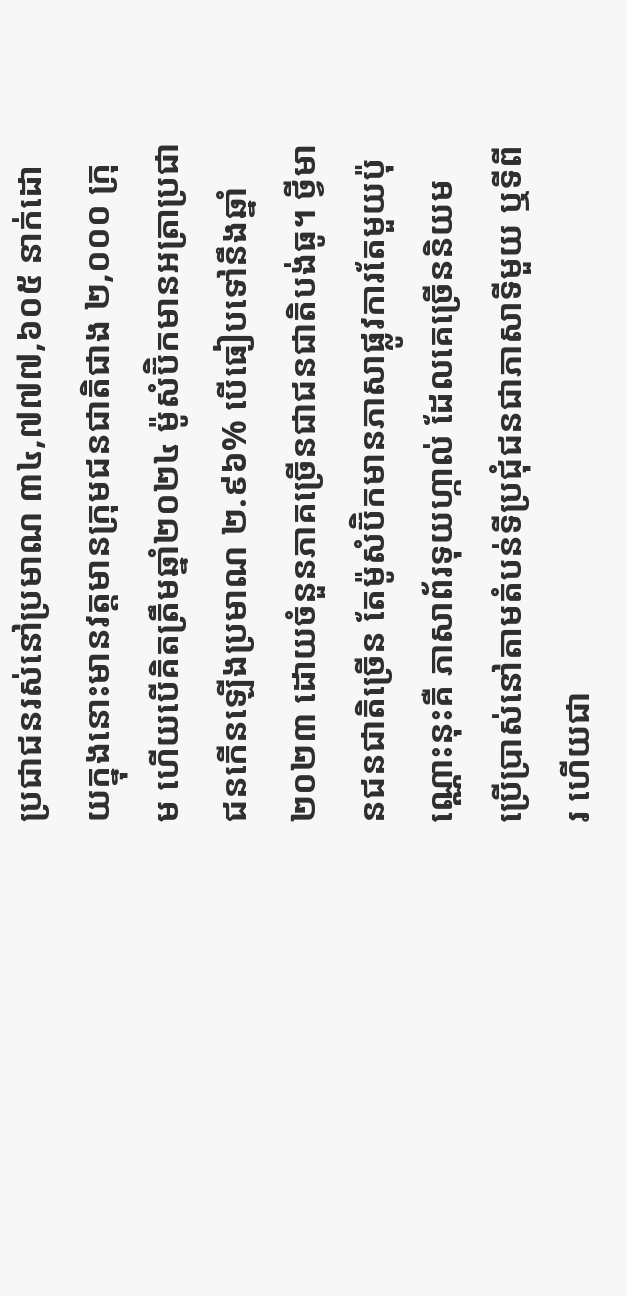ប្រជាជនរស់នៅប្រមាណ ៣៤,៧៧៧,៦០៥ នាក់ដោយក្នុងនោះមានវត្តមានក្រុមជនជាតិជាង ២,០០០ ក្រុម ហើយបើគិតត្រឹមឆ្នាំ២០២៤ ម៉ូសំប៊ិកមានអត្រាប្រជាជនកើនឡើងប្រមាណ ២.៩៦% បើធៀបទៅនឹងឆ្នាំ២០២៣ ដោយចំនួនភាគច្រើនជាជនជាតិបង់ធូ។ ថ្វីមានជនជាតិច្រើន តែម៉ូសំប៊ិកមានភាសាផ្លូវការតែមួយប៉ុណ្ណោះនុះគឺ ភាសាព័រទុយហ្កាល់ ដែលគេច្រើននិយមប្រើប្រាស់នៅតាមតំបន់ទីប្រជុំជនជាភាសាទីមួយ ឬទីពីរ ហើយជា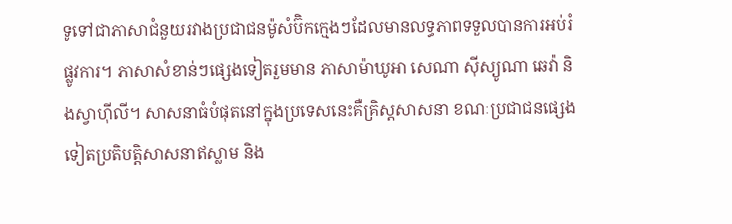ទូទៅជាភាសាជំនួយរវាងប្រជាជនម៉ូសំប៊ិកក្មេងៗដែលមានលទ្ធភាពទទួលបានការអប់រំផ្លូវការ។ ភាសាសំខាន់ៗផ្សេងទៀតរួមមាន ភាសាម៉ាឃូអា សេណា ស៊ីស្យូណា ឆេវ៉ា និងស្វាហ៊ីលី។ សាសនាធំបំផុតនៅក្នុងប្រទេសនេះគឺគ្រិស្តសាសនា ខណៈប្រជាជនផ្សេងទៀតប្រតិបត្តិសាសនាឥស្លាម និង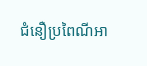ជំនឿប្រពៃណីអា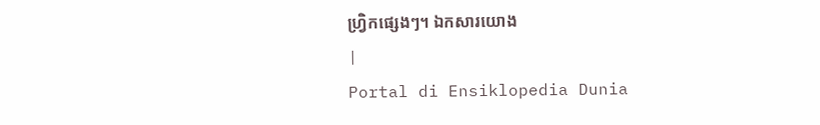ហ្វ្រិកផ្សេងៗ។ ឯកសារយោង
|
Portal di Ensiklopedia Dunia